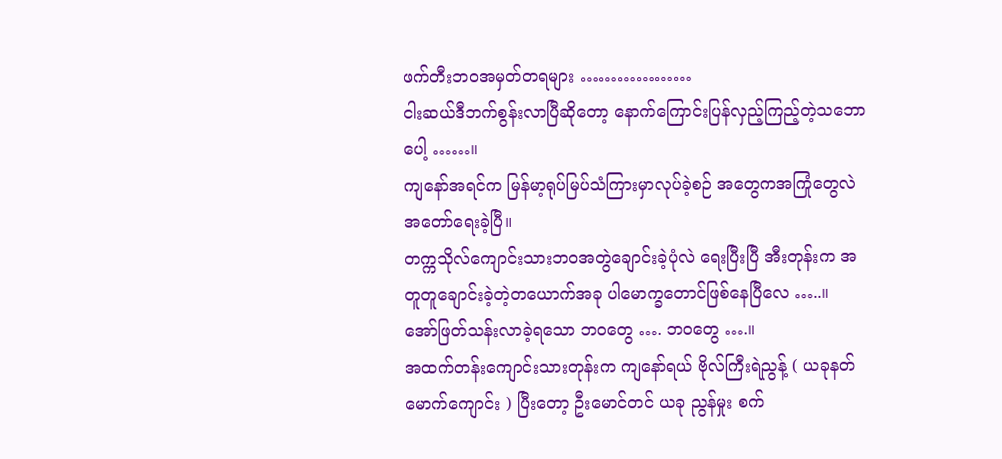ဖက်တီးဘဝအမှတ်တရများ ………………
ငါးဆယ်ဒီဘက်စွန်းလာပြီဆိုတော့ နောက်ကြောင်းပြန်လှည့်ကြည့်တဲ့သဘောပေါ့ ……။
ကျနော်အရင်က မြန်မာ့ရုပ်မြပ်သံကြားမှာလုပ်ခဲ့စဉ် အတွေကအကြုံတွေလဲအတော်ရေးခဲ့ပြီ။
တက္ကသိုလ်ကျောင်းသားဘဝအတွဲချောင်းခဲ့ပုံလဲ ရေးပြီးပြီ အီးတုန်းက အတူတူချောင်းခဲ့တဲ့တယောက်အခု ပါမောက္ခတောင်ဖြစ်နေပြီလေ …..။
အော်ဖြတ်သန်းလာခဲ့ရသော ဘဝတွေ …. ဘဝတွေ ….။
အထက်တန်းကျောင်းသားတုန်းက ကျနော်ရယ် ဗိုလ်ကြီးရဲညွန့် ( ယခုနတ်မောက်ကျောင်း ) ပြီးတော့ ဦးမောင်တင် ယခု ညွန်မှုး စက်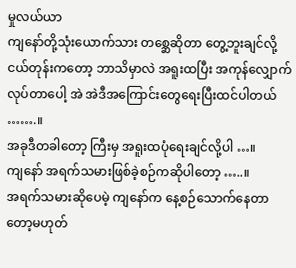မှုလယ်ယာ
ကျနော်တို့သုံးယောက်သား တစ္ဆေဆိုတာ တွေ့ဘူးချင်လို့ ငယ်တုန်းကတော့ ဘာသိမှာလဲ အရူးထပြီး အကုန်လျှောက်လုပ်တာပေါ့ အဲ အဲဒီအကြောင်းတွေရေးပြီးထင်ပါတယ် …….။
အခုဒီတခါတော့ ကြီးမှ အရူးထပုံရေးချင်လို့ပါ …။
ကျနော် အရက်သမားဖြစ်ခဲ့စဉ်ကဆိုပါတော့ …..။
အရက်သမားဆိုပေမဲ့ ကျနော်က နေ့စဉ်သောက်နေတာတော့မဟုတ်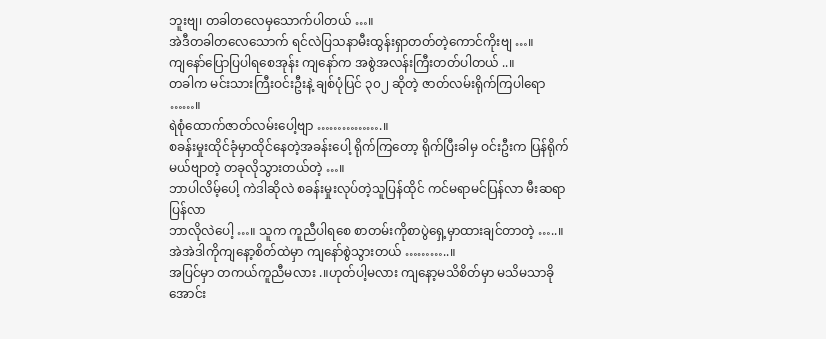ဘူးဗျ၊ တခါတလေမှသောက်ပါတယ် …။
အဲဒီတခါတလေသောက် ရင်လဲပြသနာမီးထွန်းရှာတတ်တဲ့ကောင်ကိုးဗျ …။
ကျနော်ပြောပြပါရစေအုန်း ကျနော်က အစွဲအလန်းကြီးတတ်ပါတယ် ..။
တခါက မင်းသားကြီးဝင်းဦးနဲ့ ချစ်ပုံပြင် ၃၀၂ ဆိုတဲ့ ဇာတ်လမ်းရိုက်ကြပါရော ……။
ရဲစုံထောက်ဇာတ်လမ်းပေါ့ဗျာ …………….။
စခန်းမှုးထိုင်ခုံမှာထိုင်နေတဲ့အခန်းပေါ့ ရိုက်ကြတော့ ရိုက်ပြီးခါမှ ဝင်းဦးက ပြန်ရိုက်မယ်ဗျာတဲ့ တခုလိုသွားတယ်တဲ့ …။
ဘာပါလိမ့်ပေါ့ ကဲဒါဆိုလဲ စခန်းမှုးလုပ်တဲ့သူပြန်ထိုင် ကင်မရာမင်ပြန်လာ မီးဆရာပြန်လာ
ဘာလိုလဲပေါ့ …။ သူက ကူညီပါရစေ စာတမ်းကိုစာပွဲရှေ့မှာထားချင်တာတဲ့ …..။
အဲအဲဒါကိုကျနော့စိတ်ထဲမှာ ကျနော်စွဲသွားတယ် ………..။
အပြင်မှာ တကယ်ကူညီမလား .။ဟုတ်ပါ့မလား ကျနော့မသိစိတ်မှာ မသိမသာခိုအောင်း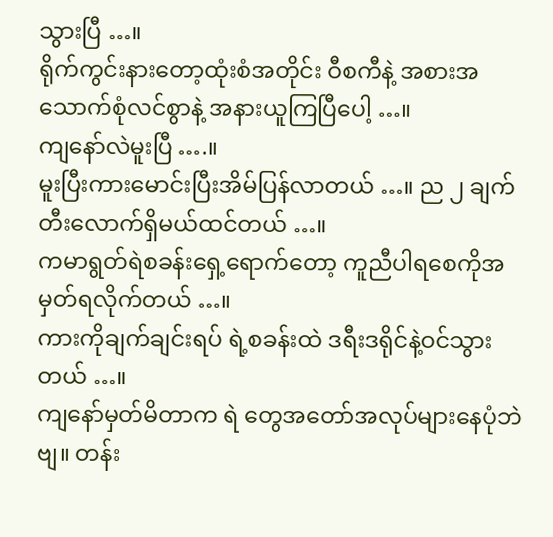သွားပြီ …။
ရိုက်ကွင်းနားတော့ထုံးစံအတိုင်း ဝီစကီနဲ့ အစားအသောက်စုံလင်စွာနဲ့ အနားယူကြပြီပေါ့ …။
ကျနော်လဲမူးပြီ ….။
မူးပြီးကားမောင်းပြီးအိမ်ပြန်လာတယ် …။ ည ၂ ချက်တီးလောက်ရှိမယ်ထင်တယ် …။
ကမာရွတ်ရဲစခန်းရှေ့ရောက်တော့ ကူညီပါရစေကိုအမှတ်ရလိုက်တယ် …။
ကားကိုချက်ချင်းရပ် ရဲ့စခန်းထဲ ဒရီးဒရိုင်နဲ့ဝင်သွားတယ် …။
ကျနော်မှတ်မိတာက ရဲ တွေအတော်အလုပ်များနေပုံဘဲဗျ။ တန်း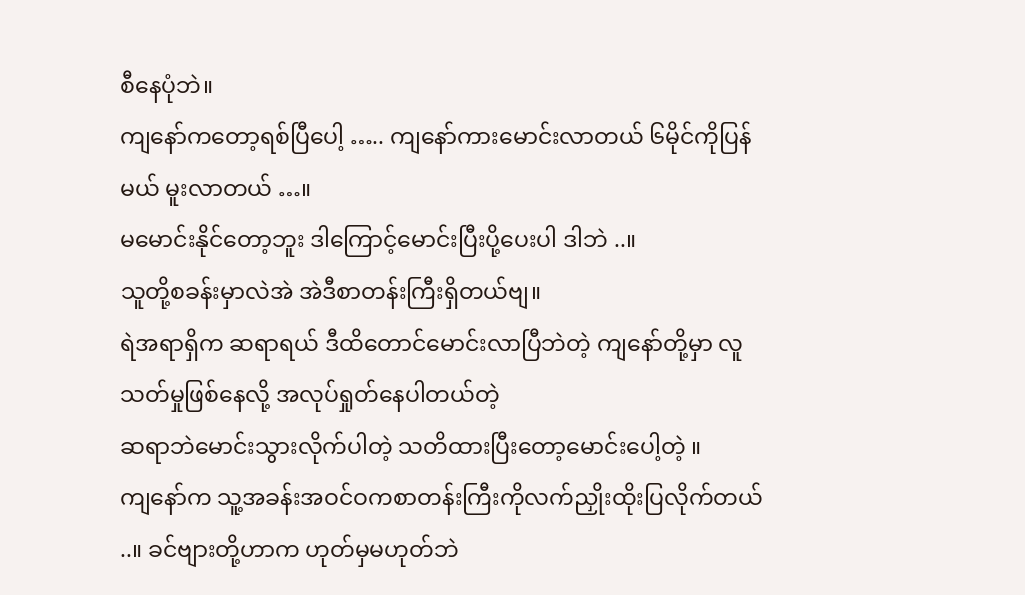စီနေပုံဘဲ။
ကျနော်ကတော့ရစ်ပြီပေါ့ ….. ကျနော်ကားမောင်းလာတယ် ၆မိုင်ကိုပြန်မယ် မူးလာတယ် …။
မမောင်းနိုင်တော့ဘူး ဒါကြောင့်မောင်းပြီးပို့ပေးပါ ဒါဘဲ ..။
သူတို့စခန်းမှာလဲအဲ အဲဒီစာတန်းကြီးရှိတယ်ဗျ။
ရဲအရာရှိက ဆရာရယ် ဒီထိတောင်မောင်းလာပြီဘဲတဲ့ ကျနော်တို့မှာ လူသတ်မှုဖြစ်နေလို့ အလုပ်ရှုတ်နေပါတယ်တဲ့
ဆရာဘဲမောင်းသွားလိုက်ပါတဲ့ သတိထားပြီးတော့မောင်းပေါ့တဲ့ ။
ကျနော်က သူ့အခန်းအဝင်ဝကစာတန်းကြီးကိုလက်ညှိုးထိုးပြလိုက်တယ် ..။ ခင်ဗျားတို့ဟာက ဟုတ်မှမဟုတ်ဘဲ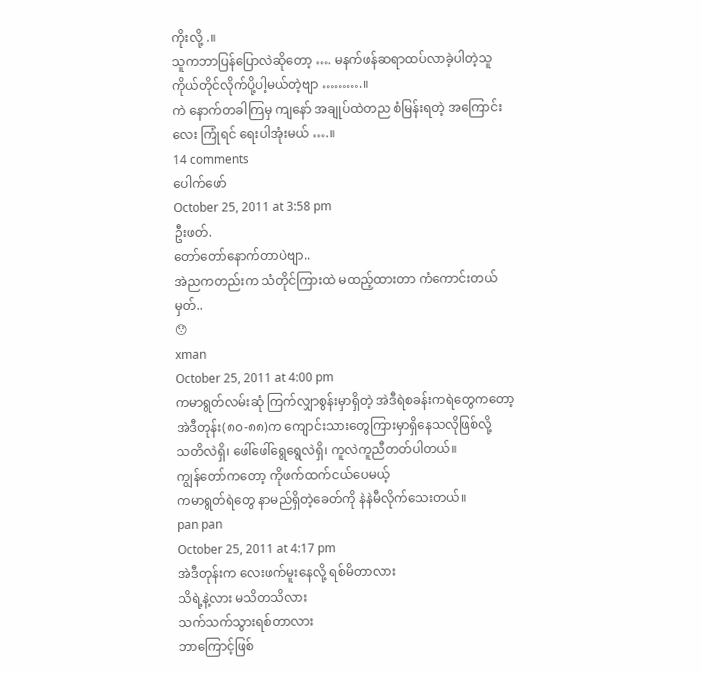ကိုးလို့ .။
သူကဘာပြန်ပြောလဲဆိုတော့ …. မနက်ဖန်ဆရာထပ်လာခဲ့ပါတဲ့သူကိုယ်တိုင်လိုက်ပို့ပါ့မယ်တဲ့ဗျာ ……….။
ကဲ နောက်တခါကြမှ ကျနော် အချုပ်ထဲတည စံမြန်းရတဲ့ အကြောင်းလေး ကြုံရင် ရေးပါအုံးမယ် ….။
14 comments
ပေါက်ဖော်
October 25, 2011 at 3:58 pm
ဦးဖတ်.
တော်တော်နောက်တာပဲဗျာ..
အဲညကတည်းက သံတိုင်ကြားထဲ မထည့်ထားတာ ကံကောင်းတယ်မှတ်..
😯
xman
October 25, 2011 at 4:00 pm
ကမာရွတ်လမ်းဆုံ ကြက်လျှာစွန်းမှာရှိတဲ့ အဲဒီရဲစခန်းကရဲတွေကတော့
အဲဒီတုန်း(၈၀-၈၈)က ကျောင်းသားတွေကြားမှာရှိနေသလိုဖြစ်လို့
သတိလဲရှိ၊ ဖေါ်ဖေါ်ရွေရွေလဲရှိ၊ ကူလဲကူညီတတ်ပါတယ်။
ကျွန်တော်ကတော့ ကိုဖက်ထက်ငယ်ပေမယ့်
ကမာရွတ်ရဲတွေ နာမည်ရှိတဲ့ခေတ်ကို နဲနဲမီလိုက်သေးတယ်။
pan pan
October 25, 2011 at 4:17 pm
အဲဒီတုန်းက လေးဖက်မူးနေလို့ ရစ်မိတာလား
သိရဲ့နဲ့လား မသိတသိလား
သက်သက်သွားရစ်တာလား
ဘာကြောင့်ဖြစ်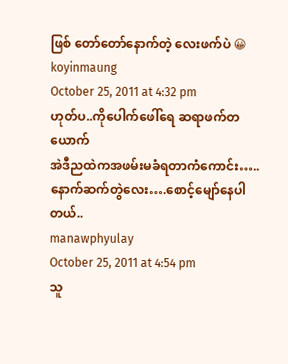ဖြစ် တော်တော်နောက်တဲ့ လေးဖက်ပဲ 😀
koyinmaung
October 25, 2011 at 4:32 pm
ဟုတ်ပ..ကိုပေါက်ဖေါ်ရေ ဆရာဖက်တယောက်
အဲဒီညထဲကအဖမ်းမခံရတာကံကောင်း…..
နောက်ဆက်တွဲလေး….စောင့်မျော်နေပါတယ်..
manawphyulay
October 25, 2011 at 4:54 pm
သူ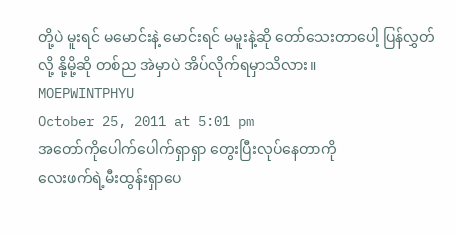တို့ပဲ မူးရင် မမောင်းနဲ့ မောင်းရင် မမူးနဲ့ဆို တော်သေးတာပေါ့ ပြန်လွှတ်လို့ နို့မို့ဆို တစ်ည အဲမှာပဲ အိပ်လိုက်ရမှာသိလား။
MOEPWINTPHYU
October 25, 2011 at 5:01 pm
အတော်ကိုပေါက်ပေါက်ရှာရှာ တွေးပြီးလုပ်နေတာကို
လေးဖက်ရဲ့မီးထွန်းရှာပေ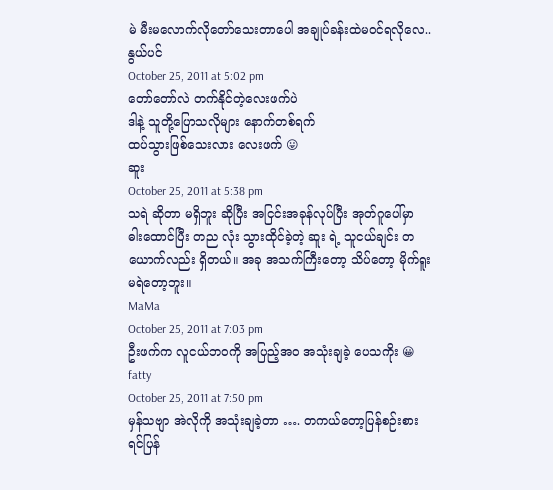မဲ မီးမလောက်လိုတော်သေးတာပေါ အချုပ်ခန်းထဲမဝင်ရလိုလေ..
နွယ်ပင်
October 25, 2011 at 5:02 pm
တော်တော်လဲ တက်နိုင်တဲ့လေးဖက်ပဲ
ဒါနဲ့ သူတို့ပြောသလိုများ နောက်တစ်ရက်
ထပ်သွားဖြစ်သေးလား လေးဖက် 😛
ဆူး
October 25, 2011 at 5:38 pm
သရဲ ဆိုတာ မရှိဘူး ဆိုပြီး အငြင်းအခုန်လုပ်ပြီး အုတ်ဂူပေါ်မှာ ဓါးထောင်ပြီး တည လုံး သွားထိုင်ခဲ့တဲ့ ဆူး ရဲ့ သူငယ်ချင်း တယောက်လည်း ရှိတယ်။ အခု အသက်ကြီးတော့ သိပ်တော့ မိုက်ရူးမရဲတော့ဘူး။
MaMa
October 25, 2011 at 7:03 pm
ဦးဖက်က လူငယ်ဘဝကို အပြည့်အဝ အသုံးချခဲ့ ပေသကိုး 😀
fatty
October 25, 2011 at 7:50 pm
မှန်သဗျာ အဲလိုကို အသုံးချခဲ့တာ …. တကယ်တော့ပြန်စဉ်းစားရင်ပြန်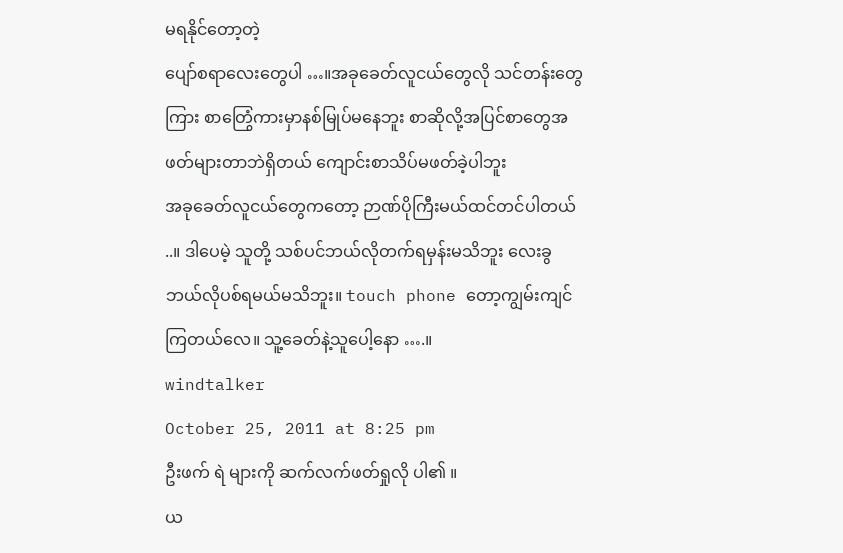မရနိုင်တော့တဲ့
ပျော်စရာလေးတွေပါ …။အခုခေတ်လူငယ်တွေလို သင်တန်းတွေကြား စာတြွေံကားမှာနစ်မြုပ်မနေဘူး စာဆိုလို့အပြင်စာတွေအဖတ်များတာဘဲရှိတယ် ကျောင်းစာသိပ်မဖတ်ခဲ့ပါဘူး
အခုခေတ်လူငယ်တွေကတော့ ဉာဏ်ပိုကြီးမယ်ထင်တင်ပါတယ် ..။ ဒါပေမဲ့ သူတို့ သစ်ပင်ဘယ်လိုတက်ရမှန်းမသိဘူး လေးခွဘယ်လိုပစ်ရမယ်မသိဘူး။ touch phone တော့ကျွမ်းကျင်ကြတယ်လေ။ သူ့ခေတ်နဲ့သူပေါ့နော ….။
windtalker
October 25, 2011 at 8:25 pm
ဦးဖက် ရဲ များကို ဆက်လက်ဖတ်ရှုလို ပါ၏ ။
ယ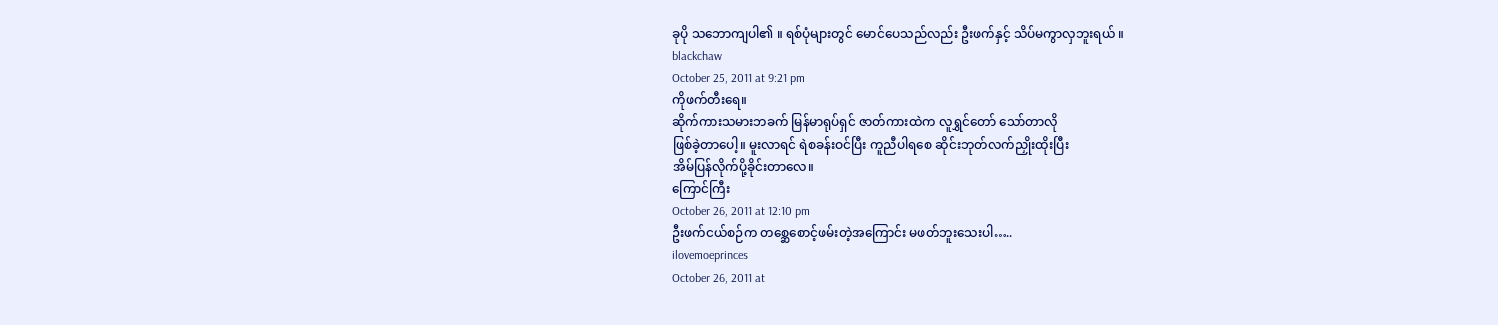ခုပို သဘောကျပါ၏ ။ ရစ်ပုံများတွင် မောင်ပေသည်လည်း ဦးဖက်နှင့် သိပ်မကွာလှဘူးရယ် ။
blackchaw
October 25, 2011 at 9:21 pm
ကိုဖက်တီးရေ။
ဆိုက်ကားသမားဘခက် မြန်မာရုပ်ရှင် ဇာတ်ကားထဲက လူရွှင်တော် သော်တာလို
ဖြစ်ခဲ့တာပေါ့။ မူးလာရင် ရဲစခန်းဝင်ပြီး ကူညီပါရစေ ဆိုင်းဘုတ်လက်ညှိုးထိုးပြီး
အိမ်ပြန်လိုက်ပို့ခိုင်းတာလေ။
ကြောင်ကြီး
October 26, 2011 at 12:10 pm
ဦးဖက်ငယ်စဉ်က တစ္ဆေစောင့်ဖမ်းတဲ့အကြောင်း မဖတ်ဘူးသေးပါ…..
ilovemoeprinces
October 26, 2011 at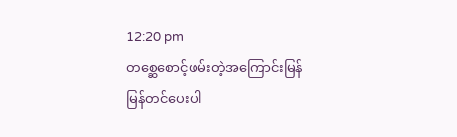12:20 pm
တစ္ဆေစောင့်ဖမ်းတဲ့အကြောင်းမြန်မြန်တင်ပေးပါ